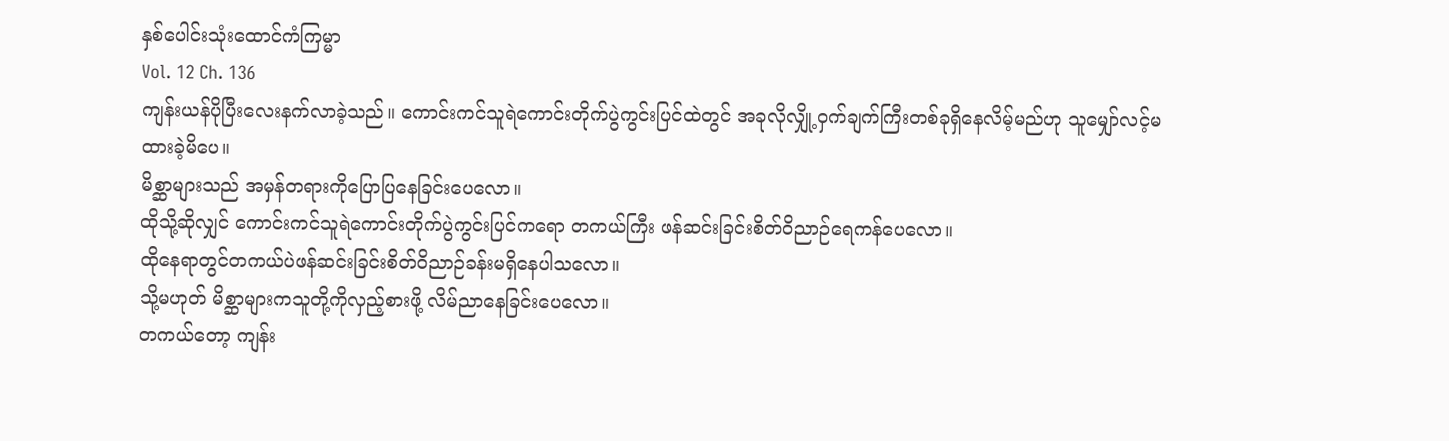နှစ်ပေါင်းသုံးထောင်ကံကြမ္မာ
Vol. 12 Ch. 136
ကျန်းယန်ပိုပြီးလေးနက်လာခဲ့သည်။ ကောင်းကင်သူရဲကောင်းတိုက်ပွဲကွင်းပြင်ထဲတွင် အခုလိုလျှို့ဝှက်ချက်ကြီးတစ်ခုရှိနေလိမ့်မည်ဟု သူမျှော်လင့်မထားခဲ့မိပေ။
မိစ္ဆာများသည် အမှန်တရားကိုပြောပြနေခြင်းပေလော။
ထိုသို့ဆိုလျှင် ကောင်းကင်သူရဲကောင်းတိုက်ပွဲကွင်းပြင်ကရော တကယ်ကြီး ဖန်ဆင်းခြင်းစိတ်ဝိညာဉ်ရေကန်ပေလော။
ထိုနေရာတွင်တကယ်ပဲဖန်ဆင်းခြင်းစိတ်ဝိညာဉ်ခန်းမရှိနေပါသလော။
သို့မဟုတ် မိစ္ဆာများကသူတို့ကိုလှည့်စားဖို့ လိမ်ညာနေခြင်းပေလော။
တကယ်တော့ ကျန်း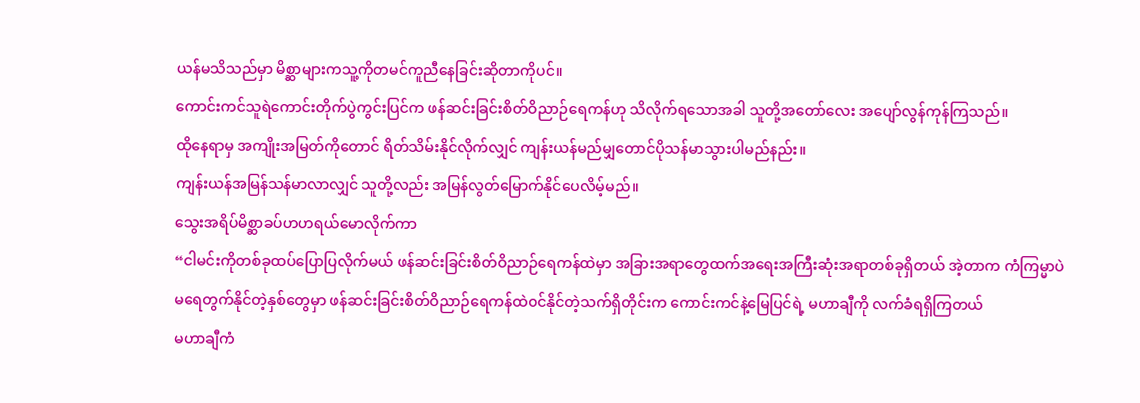ယန်မသိသည်မှာ မိစ္ဆာများကသူ့ကိုတမင်ကူညီနေခြင်းဆိုတာကိုပင်။
ကောင်းကင်သူရဲကောင်းတိုက်ပွဲကွင်းပြင်က ဖန်ဆင်းခြင်းစိတ်ဝိညာဉ်ရေကန်ဟု သိလိုက်ရသောအခါ သူတို့အတော်လေး အပျော်လွန်ကုန်ကြသည်။
ထိုနေရာမှ အကျိုးအမြတ်ကိုတောင် ရိတ်သိမ်းနိုင်လိုက်လျှင် ကျန်းယန်မည်မျှတောင်ပိုသန်မာသွားပါမည်နည်း။
ကျန်းယန်အမြန်သန်မာလာလျှင် သူတို့လည်း အမြန်လွတ်မြောက်နိုင်ပေလိမ့်မည်။
သွေးအရိပ်မိစ္ဆာခပ်ဟဟရယ်မောလိုက်ကာ
“ငါမင်းကိုတစ်ခုထပ်ပြောပြလိုက်မယ် ဖန်ဆင်းခြင်းစိတ်ဝိညာဉ်ရေကန်ထဲမှာ အခြားအရာတွေထက်အရေးအကြီးဆုံးအရာတစ်ခုရှိတယ် အဲ့တာက ကံကြမ္မာပဲ
မရေတွက်နိုင်တဲ့နှစ်တွေမှာ ဖန်ဆင်းခြင်းစိတ်ဝိညာဉ်ရေကန်ထဲ၀င်နိုင်တဲ့သက်ရှိတိုင်းက ကောင်းကင်နဲ့မြေပြင်ရဲ့ မဟာချီကို လက်ခံရရှိကြတယ်
မဟာချီကံ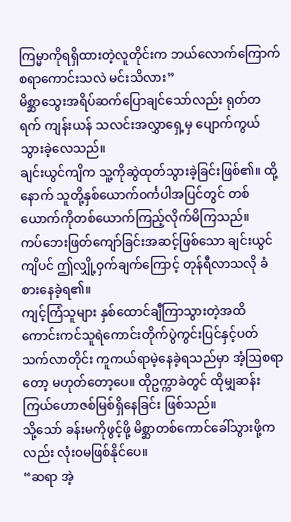ကြမ္မာကိုရရှိထားတဲ့လူတိုင်းက ဘယ်လောက်ကြောက်စရာကောင်းသလဲ မင်းသိလား”
မိစ္ဆာသွေးအရိပ်ဆက်ပြောချင်သော်လည်း ရုတ်တရက် ကျန်းယန် သလင်းအလွှာရှေ့မှ ပျောက်ကွယ်သွားခဲ့လေသည်။
ချင်းယွင်ကျိက သူ့ကိုဆွဲထုတ်သွားခဲ့ခြင်းဖြစ်၏။ ထို့နောက် သူတို့နှစ်ယောက်၀င်္ကပါအပြင်တွင် တစ်ယောက်ကိုတစ်ယောက်ကြည့်လိုက်မိကြသည်။
ကပ်ဘေးဖြတ်ကျော်ခြင်းအဆင့်ဖြစ်သော ချင်းယွင်ကျိပင် ဤလျှို့ဝှက်ချက်ကြောင့် တုန်ရီလာသလို ခံစားနေခဲ့ရ၏။
ကျင့်ကြံသူများ နှစ်ထောင်ချီကြာသွားတဲ့အထိ ကောင်းကင်သူရဲကောင်းတိုက်ပွဲကွင်းပြင်နှင့်ပတ်သက်လာတိုင်း ကူကယ်ရာမဲ့နေခဲ့ရသည်မှာ အံ့ဩစရာတော့ မဟုတ်တော့ပေ။ ထိုဥက္ကာခဲတွင် ထိုမျှဆန်းကြယ်ဟောဇစ်မြစ်ရှိနေခြင်း ဖြစ်သည်။
သို့သော် ခန်းမကိုဖွင့်ဖို့ မိစ္ဆာတစ်ကောင်ခေါ်သွားဖို့ကလည်း လုံး၀မဖြစ်နိုင်ပေ။
“ဆရာ အဲ့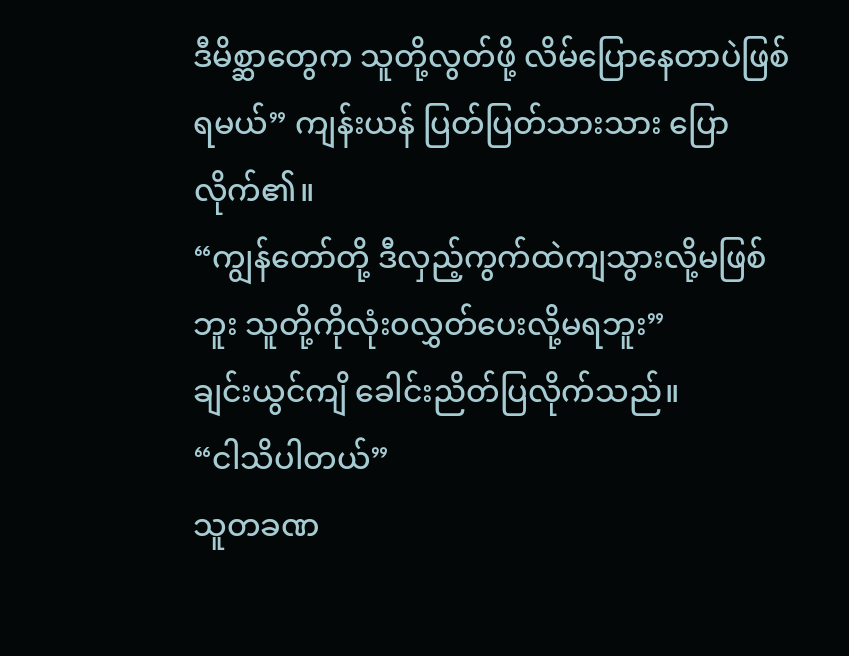ဒီမိစ္ဆာတွေက သူတို့လွတ်ဖို့ လိမ်ပြောနေတာပဲဖြစ်ရမယ်” ကျန်းယန် ပြတ်ပြတ်သားသား ပြောလိုက်၏။
“ကျွန်တော်တို့ ဒီလှည့်ကွက်ထဲကျသွားလို့မဖြစ်ဘူး သူတို့ကိုလုံး၀လွှတ်ပေးလို့မရဘူး”
ချင်းယွင်ကျိ ခေါင်းညိတ်ပြလိုက်သည်။
“ငါသိပါတယ်”
သူတခဏ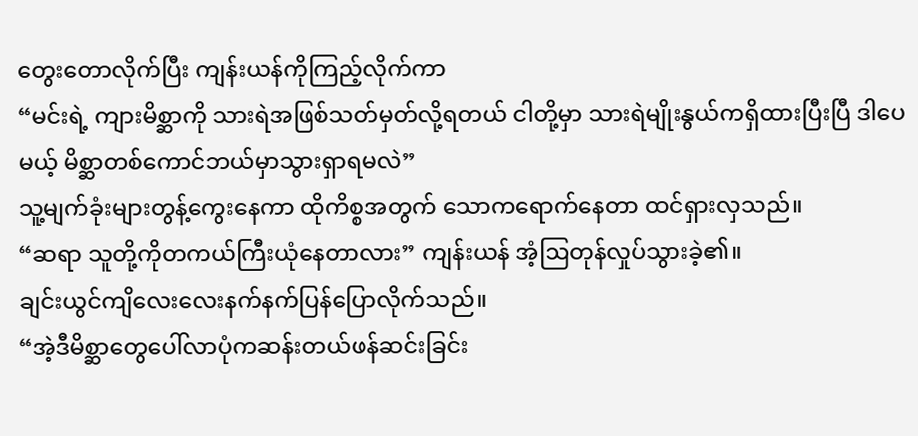တွေးတောလိုက်ပြီး ကျန်းယန်ကိုကြည့်လိုက်ကာ
“မင်းရဲ့ ကျားမိစ္ဆာကို သားရဲအဖြစ်သတ်မှတ်လို့ရတယ် ငါတို့မှာ သားရဲမျိုးနွယ်ကရှိထားပြီးပြီ ဒါပေမယ့် မိစ္ဆာတစ်ကောင်ဘယ်မှာသွားရှာရမလဲ”
သူ့မျက်ခုံးများတွန့်ကွေးနေကာ ထိုကိစ္စအတွက် သောကရောက်နေတာ ထင်ရှားလှသည်။
“ဆရာ သူတို့ကိုတကယ်ကြီးယုံနေတာလား” ကျန်းယန် အံ့ဩတုန်လှုပ်သွားခဲ့၏။
ချင်းယွင်ကျိလေးလေးနက်နက်ပြန်ပြောလိုက်သည်။
“အဲ့ဒီမိစ္ဆာတွေပေါ်လာပုံကဆန်းတယ်ဖန်ဆင်းခြင်း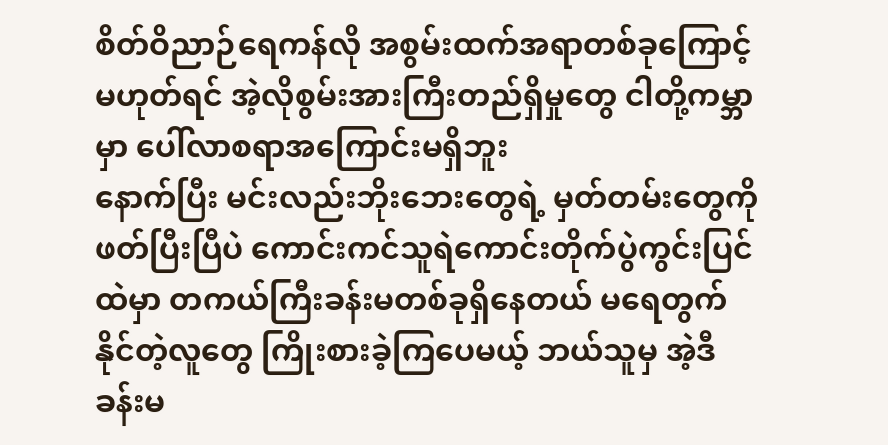စိတ်ဝိညာဉ်ရေကန်လို အစွမ်းထက်အရာတစ်ခုကြောင့်မဟုတ်ရင် အဲ့လိုစွမ်းအားကြီးတည်ရှိမှုတွေ ငါတို့ကမ္ဘာမှာ ပေါ်လာစရာအကြောင်းမရှိဘူး
နောက်ပြီး မင်းလည်းဘိုးဘေးတွေရဲ့ မှတ်တမ်းတွေကိုဖတ်ပြီးပြီပဲ ကောင်းကင်သူရဲကောင်းတိုက်ပွဲကွင်းပြင်ထဲမှာ တကယ်ကြီးခန်းမတစ်ခုရှိနေတယ် မရေတွက်နိုင်တဲ့လူတွေ ကြိုးစားခဲ့ကြပေမယ့် ဘယ်သူမှ အဲ့ဒီခန်းမ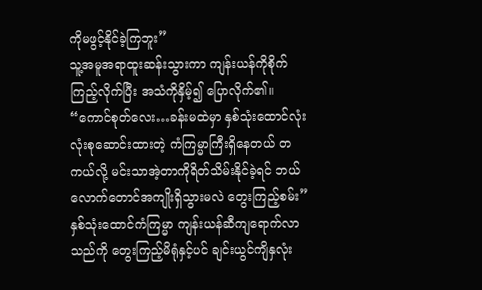ကိုမဖွင့်နိုင်ခဲ့ကြဘူး”
သူ့အမူအရာထူးဆန်းသွားကာ ကျန်းယန်ကိုစိုက်ကြည့်လိုက်ပြီး အသံကိုနှိမ့်၍ ပြောလိုက်၏။
“ကောင်စုတ်လေး…ခန်းမထဲမှာ နှစ်သုံးထောင်လုံးလုံးစုဆောင်းထားတဲ့ ကံကြမ္မာကြီးရှိနေတယ် တကယ်လို့ မင်းသာအဲ့တာကိုရိတ်သိမ်းနိုင်ခဲ့ရင် ဘယ်လောက်တောင်အကျိုးရှိသွားမလဲ တွေးကြည့်စမ်း”
နှစ်သုံးထောင်ကံကြမ္မာ ကျန်းယန်ဆီကျရောက်လာသည်ကို တွေးကြည့်မိရုံနှင့်ပင် ချင်းယွင်ကျိနှလုံး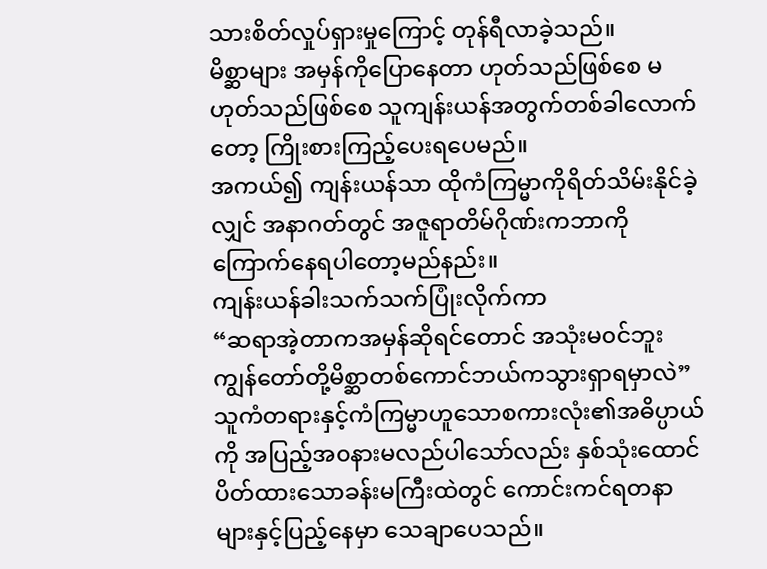သားစိတ်လှုပ်ရှားမှုကြောင့် တုန်ရီလာခဲ့သည်။
မိစ္ဆာများ အမှန်ကိုပြောနေတာ ဟုတ်သည်ဖြစ်စေ မဟုတ်သည်ဖြစ်စေ သူကျန်းယန်အတွက်တစ်ခါလောက်တော့ ကြိုးစားကြည့်ပေးရပေမည်။
အကယ်၍ ကျန်းယန်သာ ထိုကံကြမ္မာကိုရိတ်သိမ်းနိုင်ခဲ့လျှင် အနာဂတ်တွင် အဇူရာတိမ်ဂိုဏ်းကဘာကိုကြောက်နေရပါတော့မည်နည်း။
ကျန်းယန်ခါးသက်သက်ပြုံးလိုက်ကာ
“ဆရာအဲ့တာကအမှန်ဆိုရင်တောင် အသုံးမ၀င်ဘူး ကျွန်တော်တို့မိစ္ဆာတစ်ကောင်ဘယ်ကသွားရှာရမှာလဲ”
သူကံတရားနှင့်ကံကြမ္မာဟူသောစကားလုံး၏အဓိပ္ပာယ်ကို အပြည့်အ၀နားမလည်ပါသော်လည်း နှစ်သုံးထောင်ပိတ်ထားသောခန်းမကြီးထဲတွင် ကောင်းကင်ရတနာများနှင့်ပြည့်နေမှာ သေချာပေသည်။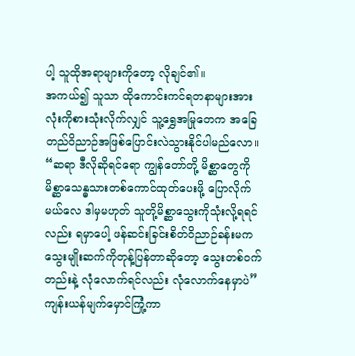ပါ့ သူထိုအရာများကိုတော့ လိုချင်၏။
အကယ်၍ သူသာ ထိုကောင်းကင်ရတနာများအားလုံးကိုစားသုံးလိုက်လျှင် သူ့ရွှေအမြုတေက အခြေတည်ဝိညာဉ်အဖြစ်ပြောင်းလဲသွားနိုင်ပါမည်လော။
“ဆရာ ဒီလိုဆိုရင်ရော ကျွန်တော်တို့ မိစ္ဆာတွေကို မိစ္ဆာသေန္ဓသားတစ်ကောင်ထုတ်ပေးဖို့ ပြောလိုက်မယ်လေ ဒါမှမဟုတ် သူတို့မိစ္ဆာသွေးကိုသုံးလို့ရရင်လည်း ရမှာပေါ့ ဖန်ဆင်းခြင်းစိတ်ဝိညာဉ်ခန်းမက သွေးမျိုးဆက်ကိုတုန့်ပြန်တာဆိုတော့ သွေးတစ်၀က်တည်းနဲ့ လုံလောက်ရင်လည်း လုံလောက်နေမှာပဲ” ကျန်းယန်မျက်မှောင်ကြုံ့ကာ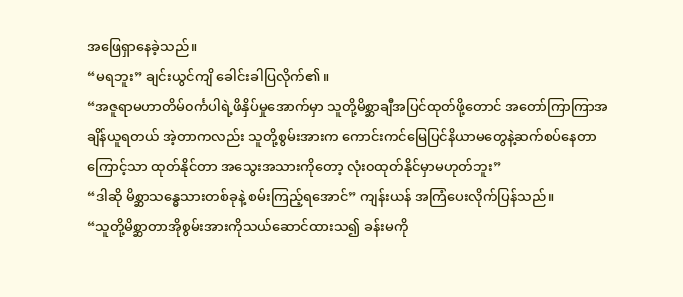အဖြေရှာနေခဲ့သည်။
“မရဘူး” ချင်းယွင်ကျိ ခေါင်းခါပြလိုက်၏။
“အဇူရာမဟာတိမ်၀င်္ကပါရဲ့ဖိနှိပ်မှုအောက်မှာ သူတို့မိစ္ဆာချီအပြင်ထုတ်ဖို့တောင် အတော်ကြာကြာအချိန်ယူရတယ် အဲ့တာကလည်း သူတို့စွမ်းအားက ကောင်းကင်မြေပြင်နိယာမတွေနဲ့ဆက်စပ်နေတာကြောင့်သာ ထုတ်နိုင်တာ အသွေးအသားကိုတော့ လုံး၀ထုတ်နိုင်မှာမဟုတ်ဘူး”
“ဒါဆို မိစ္ဆာသန္ဓေသားတစ်ခုနဲ့ စမ်းကြည့်ရအောင်” ကျန်းယန် အကြံပေးလိုက်ပြန်သည်။
“သူတို့မိစ္ဆာတာအိုစွမ်းအားကိုသယ်ဆောင်ထားသ၍ ခန်းမကို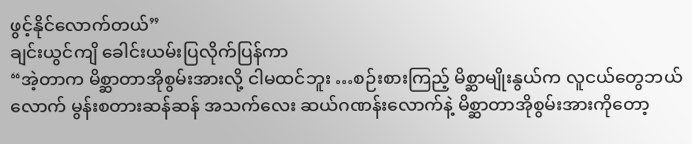ဖွင့်နိုင်လောက်တယ်”
ချင်းယွင်ကျိ ခေါင်းယမ်းပြလိုက်ပြန်ကာ
“အဲ့တာက မိစ္ဆာတာအိုစွမ်းအားလို့ ငါမထင်ဘူး …စဉ်းစားကြည့် မိစ္ဆာမျိုးနွယ်က လူငယ်တွေဘယ်လောက် မွန်းစတားဆန်ဆန် အသက်လေး ဆယ်ဂဏန်းလောက်နဲ့ မိစ္ဆာတာအိုစွမ်းအားကိုတော့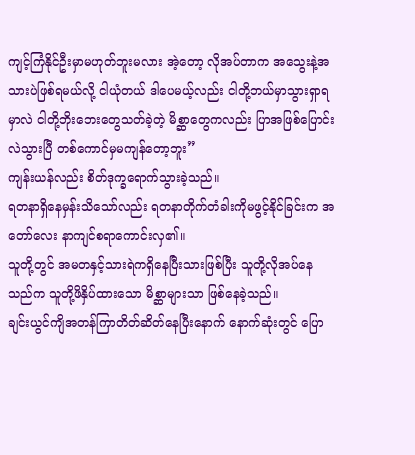ကျင့်ကြံနိုင်ဦးမှာမဟုတ်ဘူးမလား အဲ့တော့ လိုအပ်တာက အသွေးနဲ့အသားပဲဖြစ်ရမယ်လို့ ငါယုံတယ် ဒါပေမယ့်လည်း ငါတို့ဘယ်မှာသွားရှာရမှာလဲ ငါတို့ဘိုးဘေးတွေသတ်ခဲ့တဲ့ မိစ္ဆာတွေကလည်း ပြာအဖြစ်ပြောင်းလဲသွားပြီ တစ်ကောင်မှမကျန်တော့ဘူး”
ကျန်းယန်လည်း စိတ်ဒုက္ခရောက်သွားခဲ့သည်။
ရတနာရှိနေမှန်းသိသော်လည်း ရတနာတိုက်တံခါးကိုမဖွင့်နိုင်ခြင်းက အတော်လေး နာကျင်စရာကောင်းလှ၏။
သူတို့တွင် အမတနှင့်သားရဲကရှိနေပြီးသားဖြစ်ပြီး သူတို့လိုအပ်နေသည်က သူတို့ဖိနှိပ်ထားသော မိစ္ဆာများသာ ဖြစ်နေခဲ့သည်။
ချင်းယွင်ကျိအတန်ကြာတိတ်ဆိတ်နေပြီးနောက် နောက်ဆုံးတွင် ပြော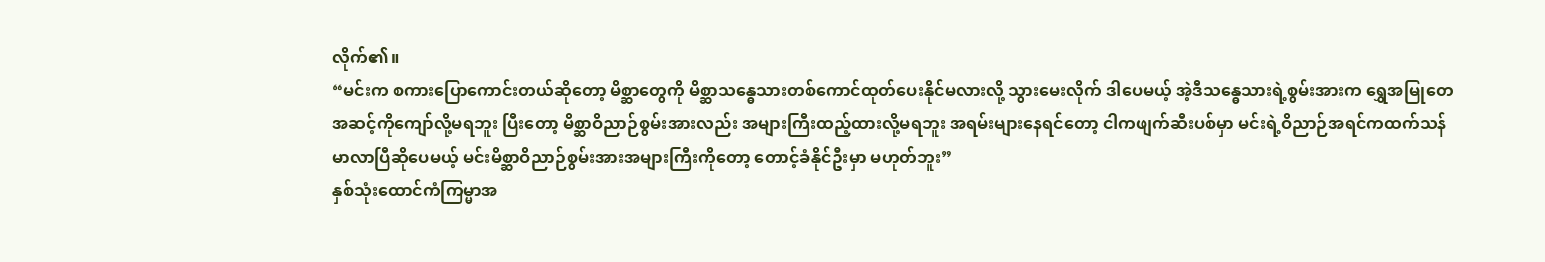လိုက်၏။
“မင်းက စကားပြောကောင်းတယ်ဆိုတော့ မိစ္ဆာတွေကို မိစ္ဆာသန္ဓေသားတစ်ကောင်ထုတ်ပေးနိုင်မလားလို့ သွားမေးလိုက် ဒါပေမယ့် အဲ့ဒီသန္ဓေသားရဲ့စွမ်းအားက ရွှေအမြုတေအဆင့်ကိုကျော်လို့မရဘူး ပြီးတော့ မိစ္ဆာဝိညာဉ်စွမ်းအားလည်း အများကြီးထည့်ထားလို့မရဘူး အရမ်းများနေရင်တော့ ငါကဖျက်ဆီးပစ်မှာ မင်းရဲ့ဝိညာဉ်အရင်ကထက်သန်မာလာပြီဆိုပေမယ့် မင်းမိစ္ဆာဝိညာဉ်စွမ်းအားအများကြီးကိုတော့ တောင့်ခံနိုင်ဦးမှာ မဟုတ်ဘူး”
နှစ်သုံးထောင်ကံကြမ္မာအ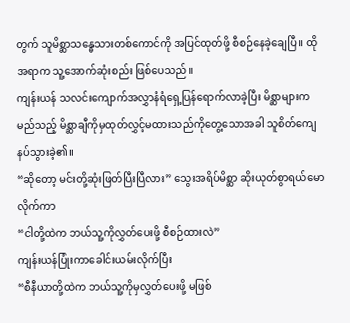တွက် သူမိစ္ဆာသန္ဓေသားတစ်ကောင်ကို အပြင်ထုတ်ဖို့ စီစဉ်နေခဲ့ချေပြီ။ ထိုအရာက သူ့အောက်ဆုံးစည်း ဖြစ်ပေသည်။
ကျန်းယန် သလင်းကျောက်အလွှာနံရံရှေ့ပြန်ရောက်လာခဲ့ပြီး မိစ္ဆာများက မည်သည့် မိစ္ဆာချီကိုမှထုတ်လွှင့်မထားသည်ကိုတွေ့သောအခါ သူစိတ်ကျေနပ်သွားခဲ့၏။
“ဆိုတော့ မင်းတို့ဆုံးဖြတ်ပြီးပြီလား” သွေးအရိပ်မိစ္ဆာ ဆိုးယုတ်စွာရယ်မောလိုက်ကာ
“ငါတို့ထဲက ဘယ်သူ့ကိုလွှတ်ပေးဖို့ စီစဉ်ထားလဲ”
ကျန်းယန်ပြုံးကာခေါင်းယမ်းလိုက်ပြီး
“စီနီယာတို့ထဲက ဘယ်သူ့ကိုမှလွှတ်ပေးဖို့ မဖြစ်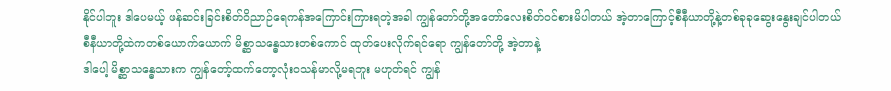နိုင်ပါဘူး ဒါပေမယ့် ဖန်ဆင်းခြင်းစိတ်ဝိညာဉ်ရေကန်အကြောင်းကြားရတဲ့အခါ ကျွန်တော်တို့အတော်လေးစိတ်၀င်စားမိပါတယ် အဲ့တာကြောင့်စီနီယာတို့နဲ့တစ်ခုခုဆွေးနွေးချင်ပါတယ် စီနီယာတို့ထဲကတစ်ယောက်ယောက် မိစ္ဆာသန္ဓေသားတစ်ကောင် ထုတ်ပေးလိုက်ရင်ရော ကျွန်တော်တို့ အဲ့တာနဲ့
ဒါပေါ့ မိစ္ဆာသန္ဓေသားက ကျွန်တော့်ထက်တော့လုံး၀သန်မာလို့မရဘူး မဟုတ်ရင် ကျွန်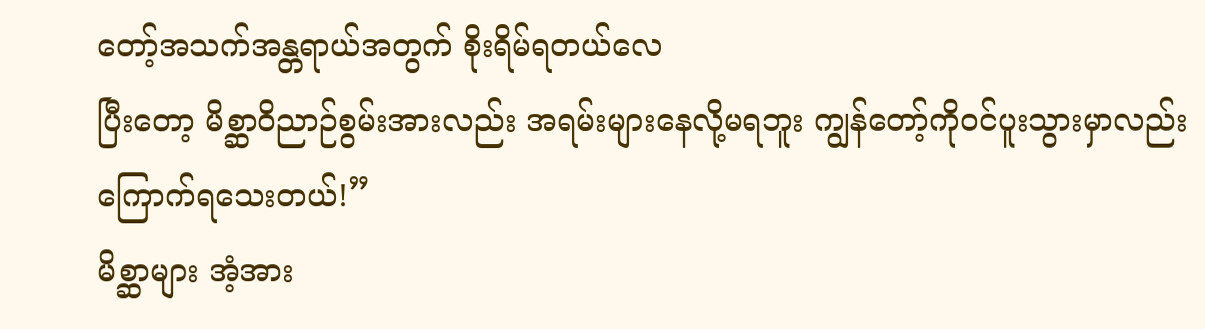တော့်အသက်အန္တရာယ်အတွက် စိုးရိမ်ရတယ်လေ
ပြီးတော့ မိစ္ဆာဝိညာဉ်စွမ်းအားလည်း အရမ်းများနေလို့မရဘူး ကျွန်တော့်ကို၀င်ပူးသွားမှာလည်း ကြောက်ရသေးတယ်!”
မိစ္ဆာများ အံ့အား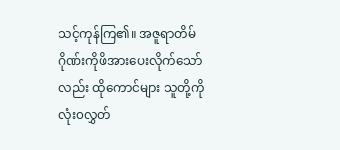သင့်ကုန်ကြ၏။ အဇူရာတိမ်ဂိုဏ်းကိုဖိအားပေးလိုက်သော်လည်း ထိုကောင်များ သူတို့ကိုလုံး၀လွှတ်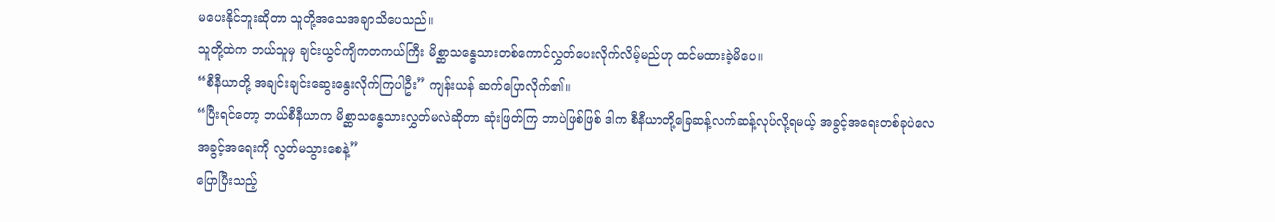မပေးနိုင်ဘူးဆိုတာ သူတို့အသေအချာသိပေသည်။
သူတို့ထဲက ဘယ်သူမှ ချင်းယွင်ကျိကတကယ်ကြီး မိစ္ဆာသန္ဓေသားတစ်ကောင်လွှတ်ပေးလိုက်လိမ့်မည်ဟု ထင်မထားခဲ့မိပေ။
“စီနီယာတို့ အချင်းချင်းဆွေးနွေးလိုက်ကြပါဦး” ကျန်းယန် ဆက်ပြောလိုက်၏။
“ပြီးရင်တော့ ဘယ်စီနီယာက မိစ္ဆာသန္ဓေသားလွှတ်မလဲဆိုတာ ဆုံးဖြတ်ကြ ဘာပဲဖြစ်ဖြစ် ဒါက စီနီယာတို့ခြေဆန့်လက်ဆန့်လုပ်လို့ရမယ့် အခွင့်အရေးတစ်ခုပဲလေ အခွင့်အရေးကို လွတ်မသွားစေနဲ့”
ပြောပြီးသည့်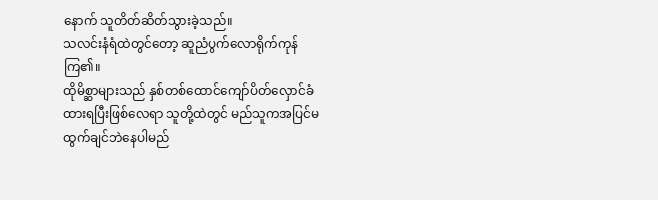နောက် သူတိတ်ဆိတ်သွားခဲ့သည်။
သလင်းနံရံထဲတွင်တော့ ဆူညံပွက်လောရိုက်ကုန်ကြ၏။
ထိုမိစ္ဆာများသည် နှစ်တစ်ထောင်ကျော်ပိတ်လှောင်ခံထားရပြီးဖြစ်လေရာ သူတို့ထဲတွင် မည်သူကအပြင်မထွက်ချင်ဘဲနေပါမည်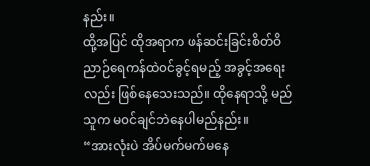နည်း။
ထို့အပြင် ထိုအရာက ဖန်ဆင်းခြင်းစိတ်ဝိညာဉ်ရေကန်ထဲ၀င်ခွင့်ရမည့် အခွင့်အရေးလည်း ဖြစ်နေသေးသည်။ ထိုနေရာသို့ မည်သူက မ၀င်ချင်ဘဲနေပါမည်နည်း။
“အားလုံးပဲ အိပ်မက်မက်မနေ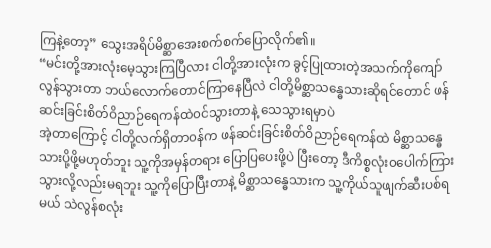ကြနဲ့တော့” သွေးအရိပ်မိစ္ဆာအေးစက်စက်ပြောလိုက်၏။
“မင်းတို့အားလုံးမေ့သွားကြပြီလား ငါတို့အားလုံးက ခွင့်ပြုထားတဲ့အသက်ကိုကျော်လွန်သွားတာ ဘယ်လောက်တောင်ကြာနေပြီလဲ ငါတို့မိစ္ဆာသန္ဓေသားဆိုရင်တောင် ဖန်ဆင်းခြင်းစိတ်ဝိညာဉ်ရေကန်ထဲ၀င်သွားတာနဲ့ သေသွားရမှာပဲ
အဲ့တာကြောင့် ငါတို့လက်ရှိတာ၀န်က ဖန်ဆင်းခြင်းစိတ်ဝိညာဉ်ရေကန်ထဲ မိစ္ဆာသန္ဓေသားပို့ဖို့မဟုတ်ဘူး သူ့ကိုအမှန်တရား ပြောပြပေးဖို့ပဲ ပြီးတော့ ဒီကိစ္စလုံး၀ပေါက်ကြားသွားလို့လည်းမရဘူး သူ့ကိုပြောပြီးတာနဲ့ မိစ္ဆာသန္ဓေသားက သူ့ကိုယ်သူဖျက်ဆီးပစ်ရမယ် သဲလွန်စလုံး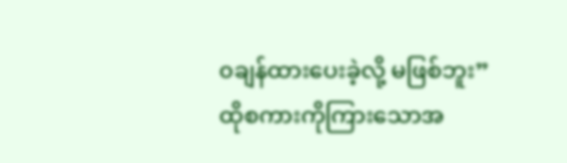၀ချန်ထားပေးခဲ့လို့ မဖြစ်ဘူး”
ထိုစကားကိုကြားသောအ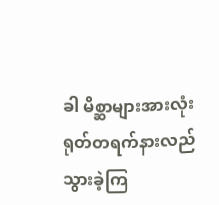ခါ မိစ္ဆာများအားလုံး ရုတ်တရက်နားလည်သွားခဲ့ကြ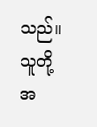သည်။
သူတို့အ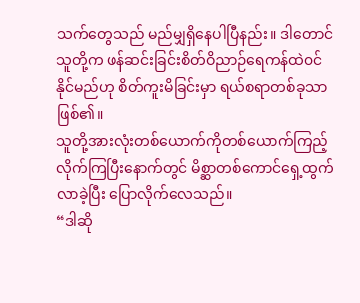သက်တွေသည် မည်မျှရှိနေပါပြီနည်း။ ဒါတောင် သူတို့က ဖန်ဆင်းခြင်းစိတ်ဝိညာဉ်ရေကန်ထဲ၀င်နိုင်မည်ဟု စိတ်ကူးမိခြင်းမှာ ရယ်စရာတစ်ခုသာဖြစ်၏။
သူတို့အားလုံးတစ်ယောက်ကိုတစ်ယောက်ကြည့်လိုက်ကြပြီးနောက်တွင် မိစ္ဆာတစ်ကောင်ရှေ့ထွက်လာခဲ့ပြီး ပြောလိုက်လေသည်။
“ဒါဆို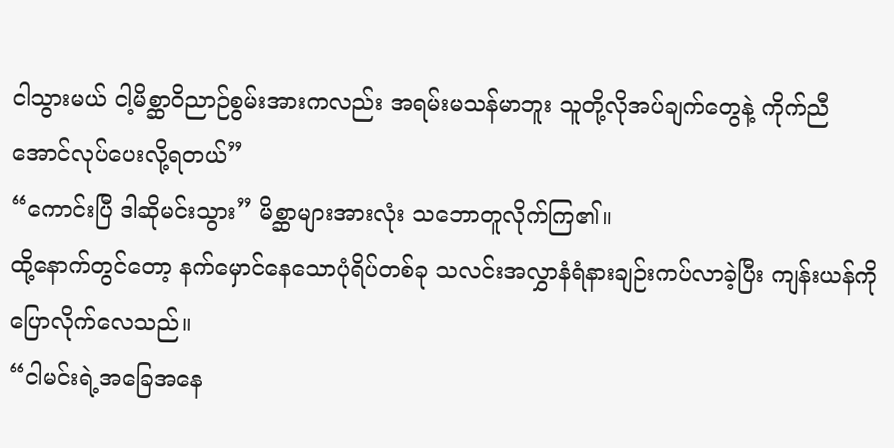ငါသွားမယ် ငါ့မိစ္ဆာဝိညာဉ်စွမ်းအားကလည်း အရမ်းမသန်မာဘူး သူတို့လိုအပ်ချက်တွေနဲ့ ကိုက်ညီအောင်လုပ်ပေးလို့ရတယ်”
“ကောင်းပြီ ဒါဆိုမင်းသွား” မိစ္ဆာများအားလုံး သဘောတူလိုက်ကြ၏။
ထို့နောက်တွင်တော့ နက်မှောင်နေသောပုံရိပ်တစ်ခု သလင်းအလွှာနံရံနားချဉ်းကပ်လာခဲ့ပြီး ကျန်းယန်ကိုပြောလိုက်လေသည်။
“ငါမင်းရဲ့အခြေအနေ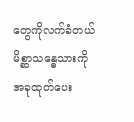တွေကိုလက်ခံတယ် မိစ္ဆာသန္ဓေသားကို အခုထုတ်ပေး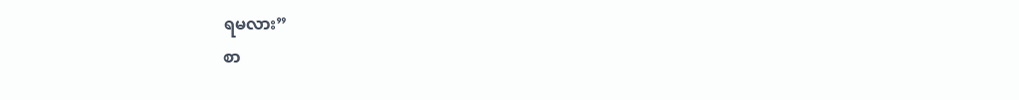ရမလား”
စာ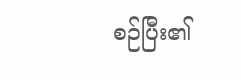စဉ်ပြီး၏